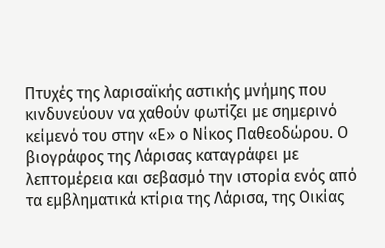Πτυχές της λαρισαϊκής αστικής μνήμης που κινδυνεύουν να χαθούν φωτίζει με σημερινό κείμενό του στην «Ε» ο Νίκος Παθεοδώρου. Ο βιογράφος της Λάρισας καταγράφει με λεπτομέρεια και σεβασμό την ιστορία ενός από τα εμβληματικά κτίρια της Λάρισα, της Οικίας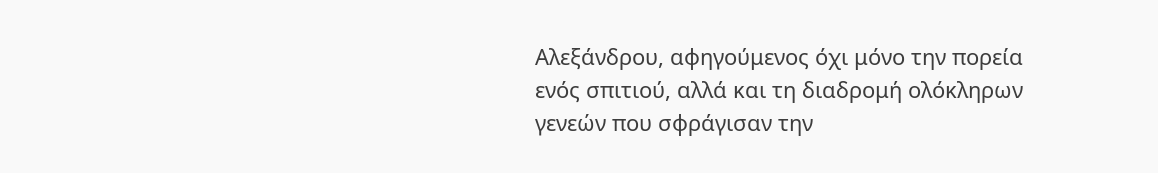Αλεξάνδρου, αφηγούμενος όχι μόνο την πορεία ενός σπιτιού, αλλά και τη διαδρομή ολόκληρων γενεών που σφράγισαν την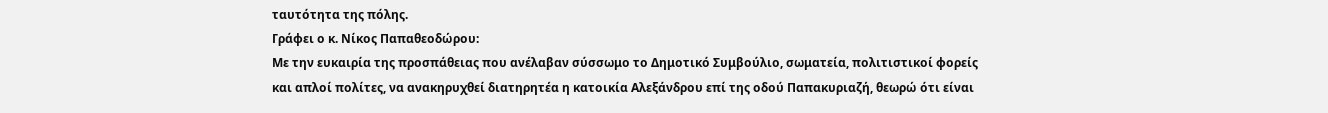ταυτότητα της πόλης.
Γράφει ο κ. Νίκος Παπαθεοδώρου:
Με την ευκαιρία της προσπάθειας που ανέλαβαν σύσσωμο το Δημοτικό Συμβούλιο, σωματεία, πολιτιστικοί φορείς και απλοί πολίτες, να ανακηρυχθεί διατηρητέα η κατοικία Αλεξάνδρου επί της οδού Παπακυριαζή, θεωρώ ότι είναι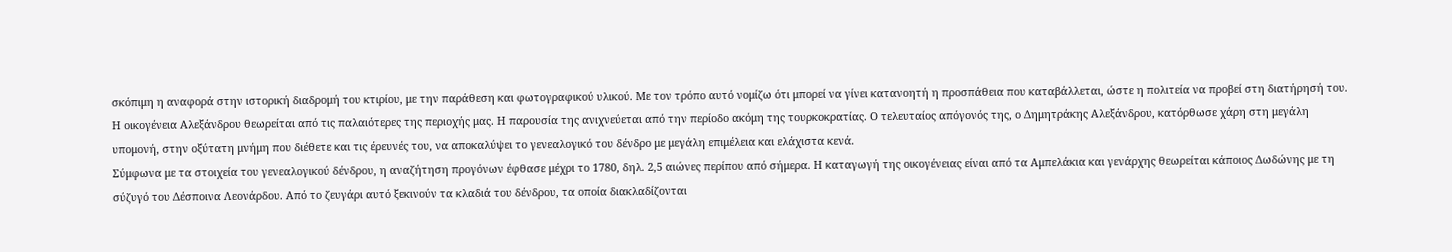σκόπιμη η αναφορά στην ιστορική διαδρομή του κτιρίου, με την παράθεση και φωτογραφικού υλικού. Με τον τρόπο αυτό νομίζω ότι μπορεί να γίνει κατανοητή η προσπάθεια που καταβάλλεται, ώστε η πολιτεία να προβεί στη διατήρησή του.
Η οικογένεια Αλεξάνδρου θεωρείται από τις παλαιότερες της περιοχής μας. Η παρουσία της ανιχνεύεται από την περίοδο ακόμη της τουρκοκρατίας. Ο τελευταίος απόγονός της, ο Δημητράκης Αλεξάνδρου, κατόρθωσε χάρη στη μεγάλη υπομονή, στην οξύτατη μνήμη που διέθετε και τις έρευνές του, να αποκαλύψει το γενεαλογικό του δένδρο με μεγάλη επιμέλεια και ελάχιστα κενά.
Σύμφωνα με τα στοιχεία του γενεαλογικού δένδρου, η αναζήτηση προγόνων έφθασε μέχρι το 1780, δηλ. 2,5 αιώνες περίπου από σήμερα. Η καταγωγή της οικογένειας είναι από τα Αμπελάκια και γενάρχης θεωρείται κάποιος Δωδώνης με τη σύζυγό του Δέσποινα Λεονάρδου. Από το ζευγάρι αυτό ξεκινούν τα κλαδιά του δένδρου, τα οποία διακλαδίζονται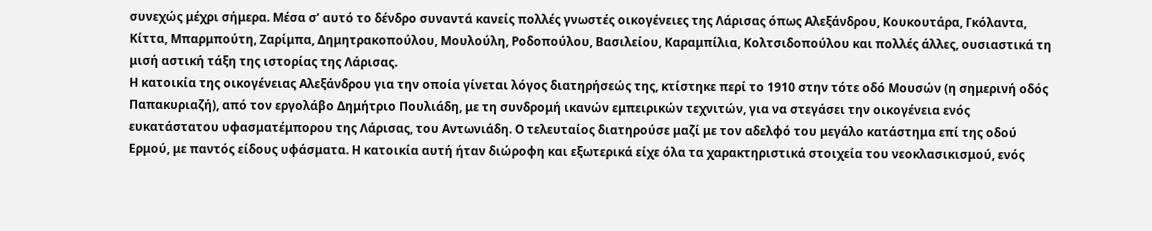συνεχώς μέχρι σήμερα. Μέσα σ’ αυτό το δένδρο συναντά κανείς πολλές γνωστές οικογένειες της Λάρισας όπως Αλεξάνδρου, Κουκουτάρα, Γκόλαντα, Κίττα, Μπαρμπούτη, Ζαρίμπα, Δημητρακοπούλου, Μουλούλη, Ροδοπούλου, Βασιλείου, Καραμπίλια, Κολτσιδοπούλου και πολλές άλλες, ουσιαστικά τη μισή αστική τάξη της ιστορίας της Λάρισας.
Η κατοικία της οικογένειας Αλεξάνδρου για την οποία γίνεται λόγος διατηρήσεώς της, κτίστηκε περί το 1910 στην τότε οδό Μουσών (η σημερινή οδός Παπακυριαζή), από τον εργολάβο Δημήτριο Πουλιάδη, με τη συνδρομή ικανών εμπειρικών τεχνιτών, για να στεγάσει την οικογένεια ενός ευκατάστατου υφασματέμπορου της Λάρισας, του Αντωνιάδη. Ο τελευταίος διατηρούσε μαζί με τον αδελφό του μεγάλο κατάστημα επί της οδού Ερμού, με παντός είδους υφάσματα. Η κατοικία αυτή ήταν διώροφη και εξωτερικά είχε όλα τα χαρακτηριστικά στοιχεία του νεοκλασικισμού, ενός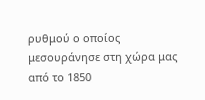ρυθμού ο οποίος μεσουράνησε στη χώρα μας από το 1850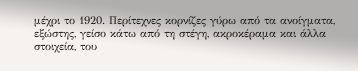μέχρι το 1920. Περίτεχνες κορνίζες γύρω από τα ανοίγματα, εξώστης, γείσο κάτω από τη στέγη, ακροκέραμα και άλλα στοιχεία, του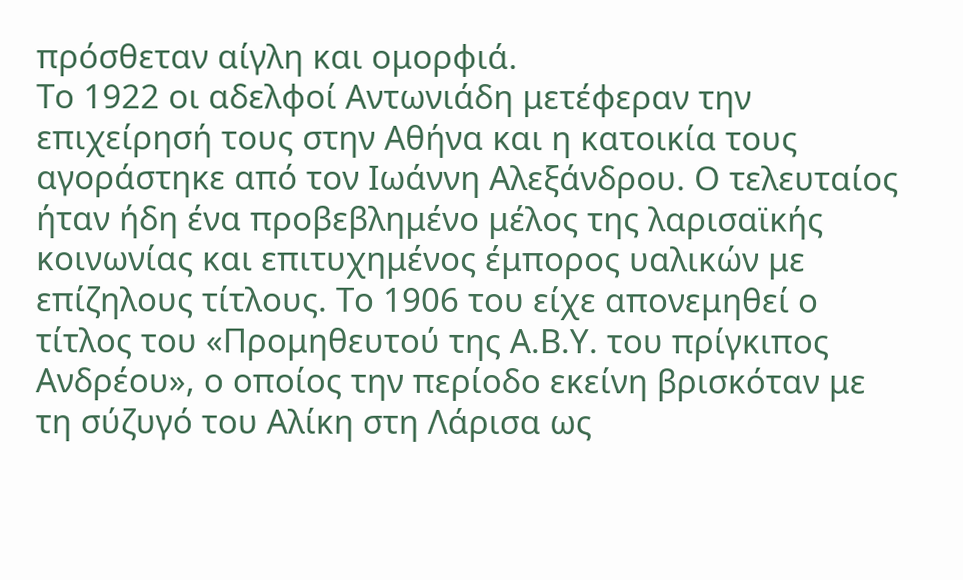πρόσθεταν αίγλη και ομορφιά.
Το 1922 οι αδελφοί Αντωνιάδη μετέφεραν την επιχείρησή τους στην Αθήνα και η κατοικία τους αγοράστηκε από τον Ιωάννη Αλεξάνδρου. Ο τελευταίος ήταν ήδη ένα προβεβλημένο μέλος της λαρισαϊκής κοινωνίας και επιτυχημένος έμπορος υαλικών με επίζηλους τίτλους. Το 1906 του είχε απονεμηθεί ο τίτλος του «Προμηθευτού της Α.Β.Υ. του πρίγκιπος Ανδρέου», ο οποίος την περίοδο εκείνη βρισκόταν με τη σύζυγό του Αλίκη στη Λάρισα ως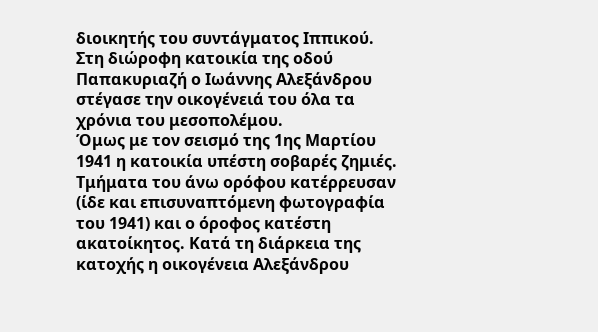διοικητής του συντάγματος Ιππικού. Στη διώροφη κατοικία της οδού Παπακυριαζή ο Ιωάννης Αλεξάνδρου στέγασε την οικογένειά του όλα τα χρόνια του μεσοπολέμου.
Όμως με τον σεισμό της 1ης Μαρτίου 1941 η κατοικία υπέστη σοβαρές ζημιές. Τμήματα του άνω ορόφου κατέρρευσαν (ίδε και επισυναπτόμενη φωτογραφία του 1941) και ο όροφος κατέστη ακατοίκητος. Κατά τη διάρκεια της κατοχής η οικογένεια Αλεξάνδρου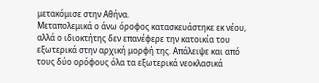μετακόμισε στην Αθήνα.
Μεταπολεμικά ο άνω όροφος κατασκευάστηκε εκ νέου, αλλά ο ιδιοκτήτης δεν επανέφερε την κατοικία του εξωτερικά στην αρχική μορφή της. Απάλειψε και από τους δύο ορόφους όλα τα εξωτερικά νεοκλασικά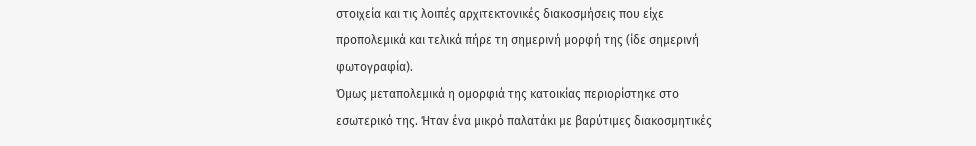στοιχεία και τις λοιπές αρχιτεκτονικές διακοσμήσεις που είχε προπολεμικά και τελικά πήρε τη σημερινή μορφή της (ίδε σημερινή φωτογραφία).
Όμως μεταπολεμικά η ομορφιά της κατοικίας περιορίστηκε στο εσωτερικό της. Ήταν ένα μικρό παλατάκι με βαρύτιμες διακοσμητικές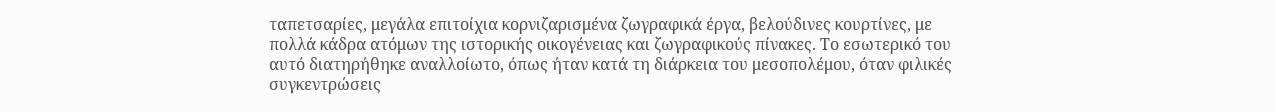ταπετσαρίες, μεγάλα επιτοίχια κορνιζαρισμένα ζωγραφικά έργα, βελούδινες κουρτίνες, με πολλά κάδρα ατόμων της ιστορικής οικογένειας και ζωγραφικούς πίνακες. Το εσωτερικό του αυτό διατηρήθηκε αναλλοίωτο, όπως ήταν κατά τη διάρκεια του μεσοπολέμου, όταν φιλικές συγκεντρώσεις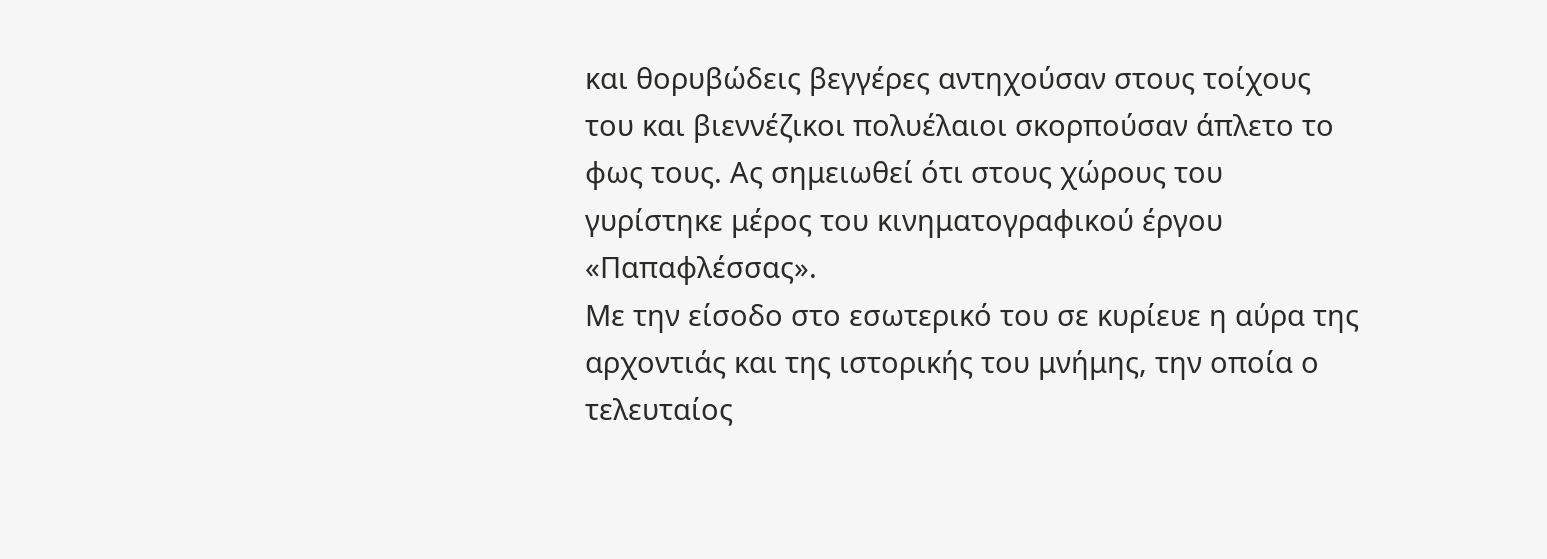και θορυβώδεις βεγγέρες αντηχούσαν στους τοίχους του και βιεννέζικοι πολυέλαιοι σκορπούσαν άπλετο το φως τους. Ας σημειωθεί ότι στους χώρους του γυρίστηκε μέρος του κινηματογραφικού έργου «Παπαφλέσσας».
Με την είσοδο στο εσωτερικό του σε κυρίευε η αύρα της αρχοντιάς και της ιστορικής του μνήμης, την οποία ο τελευταίος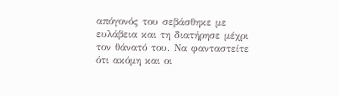απόγονός του σεβάσθηκε με ευλάβεια και τη διατήρησε μέχρι τον θάνατό του. Να φανταστείτε ότι ακόμη και οι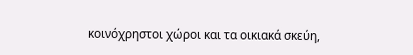κοινόχρηστοι χώροι και τα οικιακά σκεύη,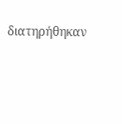διατηρήθηκαν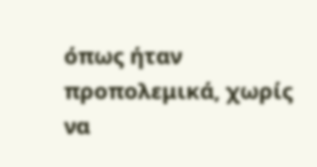όπως ήταν προπολεμικά, χωρίς να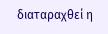διαταραχθεί η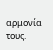αρμονία τους.